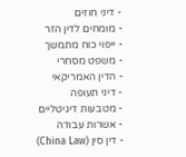- דיני חוזים
- מומחים לדין הזר
- ייפוי כוח מתמשך
- משפט מסחרי
- הדין האמריקאי
- דיני תעופה
- מטבעות דיגיטליים
- אשרות עבודה
- דין סין (China Law)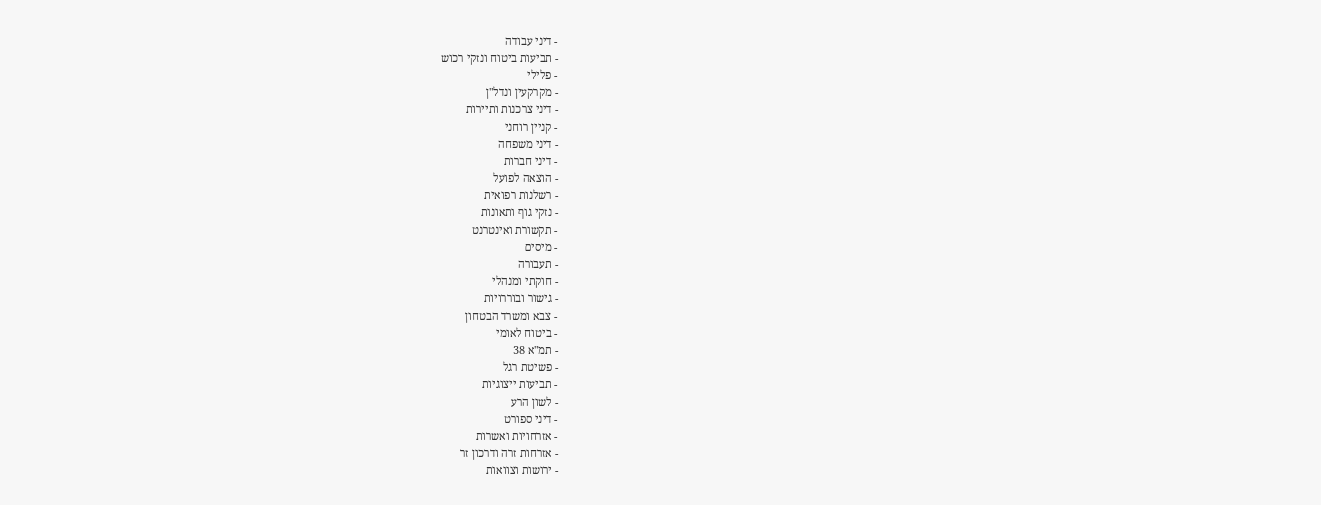- דיני עבודה
- תביעות ביטוח ונזקי רכוש
- פלילי
- מקרקעין ונדל"ן
- דיני צרכנות ותיירות
- קניין רוחני
- דיני משפחה
- דיני חברות
- הוצאה לפועל
- רשלנות רפואית
- נזקי גוף ותאונות
- תקשורת ואינטרנט
- מיסים
- תעבורה
- חוקתי ומנהלי
- גישור ובוררויות
- צבא ומשרד הבטחון
- ביטוח לאומי
- תמ"א 38
- פשיטת רגל
- תביעות ייצוגיות
- לשון הרע
- דיני ספורט
- אזרחויות ואשרות
- אזרחות זרה ודרכון זר
- ירושות וצוואות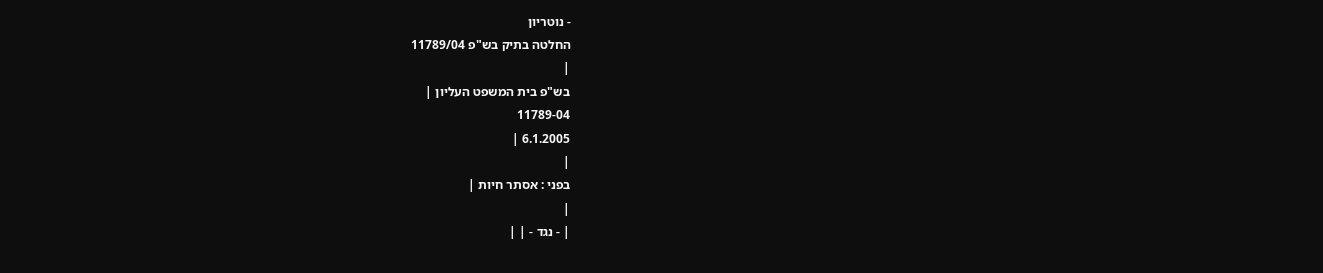- נוטריון
החלטה בתיק בש"פ 11789/04
|
בש"פ בית המשפט העליון |
11789-04
6.1.2005 |
|
בפני : אסתר חיות |
|
| - נגד - | |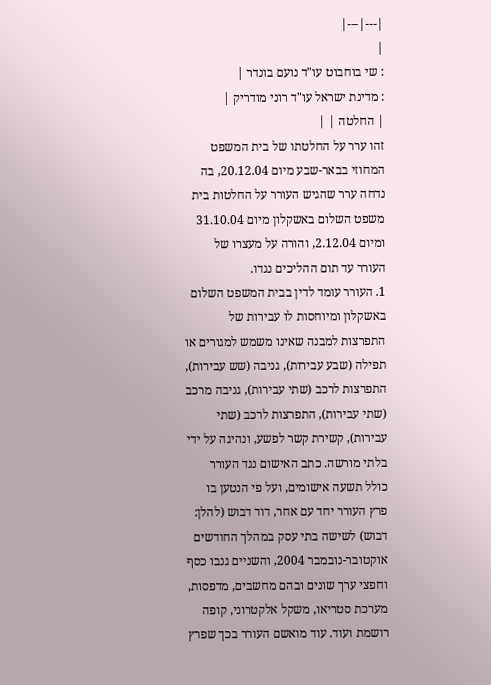|---|---|
|
: שי בוחבוט עו"ד נועם בונדר |
: מדינת ישראל עו"ד רוני מודריק |
| החלטה | |
זהו ערר על החלטתו של בית המשפט המחוזי בבאר-שבע מיום 20.12.04, בה נדחה ערר שהגיש העורר על החלטות בית משפט השלום באשקלון מיום 31.10.04 ומיום 2.12.04, והורה על מעצרו של העורר עד תום ההליכים נגדו.
1. העורר עומד לדין בבית המשפט השלום באשקלון ומיוחסות לו עבירות של התפרצות למבנה שאינו משמש למגורים או תפילה (שבע עבירות), גניבה (שש עבירות), התפרצות לרכב (שתי עבירות), גניבה מרכב (שתי עבירות), התפרצות לרכב (שתי עבירות), קשירת קשר לפשע, ונהיגה על ידי בלתי מורשה. כתב האישום נגד העורר כולל תשעה אישומים, ועל פי הנטען בו פרץ העורר יחד עם אחר, דוד דבוש (להלן: דבוש) לשישה בתי עסק במהלך החודשים אוקטובר-נובמבר 2004, והשניים גנבו כסף וחפצי ערך שונים ובהם מחשבים, מדפסות, מערכת סטריאו, משקל אלקטרוני, קופה רושמת ועוד. עוד מואשם העורר בכך שפרץ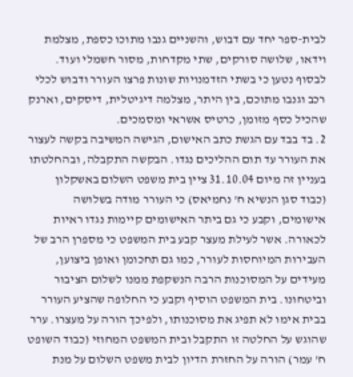לבית-ספר יחד עם דבוש, והשניים גנבו מתוכו כספת, מצלמת וידאו, שלושה סורקים, שתי מקדחות, מסור חשמלי ועוד. לבסוף נטען כי בשתי הזדמנויות שונות פרצו העורר ודבוש לכלי רכב וגנבו מתוכם, בין היתר, מצלמה דיגיטלית, דיסקים, וארנק שהכיל כסף מזומן, כרטיס אשראי ומסמכים.
2. בד בבד עם הגשת כתב האישום, הגישה המשיבה בקשה לעצור את העורר עד תום ההליכים נגדו. הבקשה התקבלה, ובהחלטתו בעניין זה מיום 31.10.04 ציין בית משפט השלום באשקלון (כבוד סגן הנשיא ח' נחמיאס) כי העורר מודה בשלושה אישומים, וקבע כי גם ביתר האישומים קיימות נגדו ראיות לכאורה. אשר לעילת מעצר קבע בית המשפט כי מספרן הרב של העבירות המיוחסות לעורר, כמו גם תחכומן ואופן ביצוען, מעידים על המסוכנות הרבה הנשקפת ממנו לשלום הציבור וביטחונו. בית המשפט הוסיף וקבע כי החלופה שהציע העורר בבית אימו לא תפיג את מסוכנותו, ולפיכך הורה על מעצרו. ערר שהוגש על החלטה זו התקבל ובית המשפט המחוזי (כבוד השופט ח' עמר) הורה על החזרת הדיון לבית משפט השלום על מנת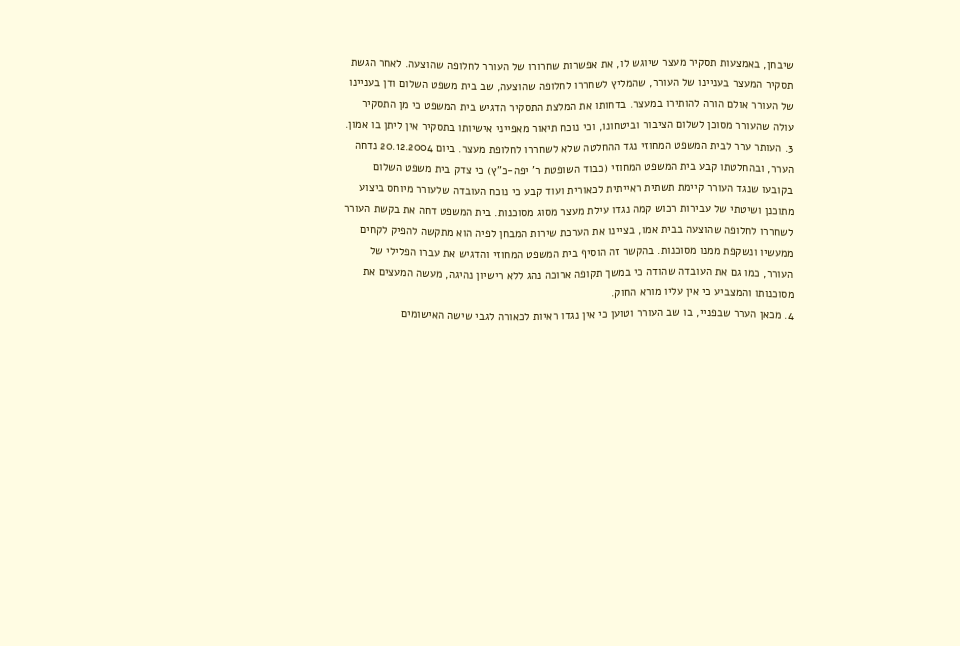שיבחן, באמצעות תסקיר מעצר שיוגש לו, את אפשרות שחרורו של העורר לחלופה שהוצעה. לאחר הגשת תסקיר המעצר בעניינו של העורר, שהמליץ לשחררו לחלופה שהוצעה, שב בית משפט השלום ודן בעניינו של העורר אולם הורה להותירו במעצר. בדחותו את המלצת התסקיר הדגיש בית המשפט כי מן התסקיר עולה שהעורר מסוכן לשלום הציבור וביטחונו, וכי נוכח תיאור מאפייני אישיותו בתסקיר אין ליתן בו אמון.
3. העותר ערר לבית המשפט המחוזי נגד ההחלטה שלא לשחררו לחלופת מעצר. ביום 20.12.2004 נדחה הערר, ובהחלטתו קבע בית המשפט המחוזי (כבוד השופטת ר' יפה-כ"ץ) כי צדק בית משפט השלום בקובעו שנגד העורר קיימת תשתית ראייתית לכאורית ועוד קבע כי נוכח העובדה שלעורר מיוחס ביצוע מתוכנן ושיטתי של עבירות רכוש קמה נגדו עילת מעצר מסוג מסוכנות. בית המשפט דחה את בקשת העורר לשחררו לחלופה שהוצעה בבית אמו, בציינו את הערכת שירות המבחן לפיה הוא מתקשה להפיק לקחים ממעשיו ונשקפת ממנו מסוכנות. בהקשר זה הוסיף בית המשפט המחוזי והדגיש את עברו הפלילי של העורר, כמו גם את העובדה שהודה כי במשך תקופה ארוכה נהג ללא רישיון נהיגה, מעשה המעצים את מסוכנותו והמצביע כי אין עליו מורא החוק.
4. מכאן הערר שבפניי, בו שב העורר וטוען כי אין נגדו ראיות לכאורה לגבי שישה האישומים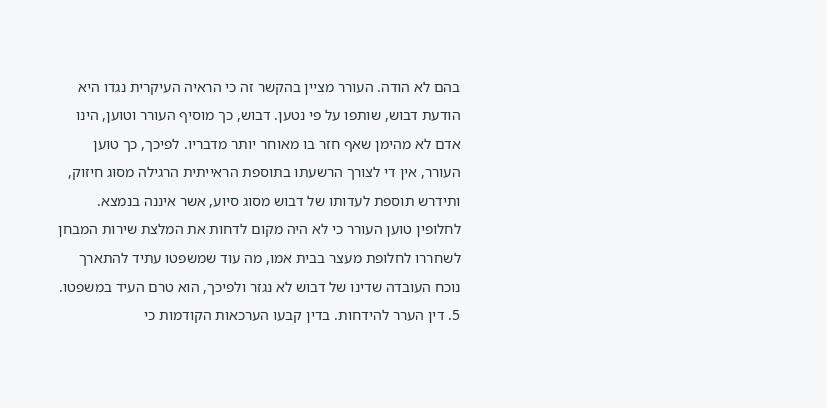בהם לא הודה. העורר מציין בהקשר זה כי הראיה העיקרית נגדו היא הודעת דבוש, שותפו על פי נטען. דבוש, כך מוסיף העורר וטוען, הינו אדם לא מהימן שאף חזר בו מאוחר יותר מדבריו. לפיכך, כך טוען העורר, אין די לצורך הרשעתו בתוספת הראייתית הרגילה מסוג חיזוק, ותידרש תוספת לעדותו של דבוש מסוג סיוע, אשר איננה בנמצא. לחלופין טוען העורר כי לא היה מקום לדחות את המלצת שירות המבחן לשחררו לחלופת מעצר בבית אמו, מה עוד שמשפטו עתיד להתארך נוכח העובדה שדינו של דבוש לא נגזר ולפיכך, הוא טרם העיד במשפטו.
5. דין הערר להידחות. בדין קבעו הערכאות הקודמות כי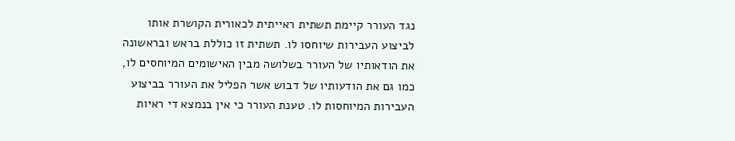נגד העורר קיימת תשתית ראייתית לכאורית הקושרת אותו לביצוע העבירות שיוחסו לו. תשתית זו כוללת בראש ובראשונה את הודאותיו של העורר בשלושה מבין האישומים המיוחסים לו, כמו גם את הודעותיו של דבוש אשר הפליל את העורר בביצוע העבירות המיוחסות לו. טענת העורר כי אין בנמצא די ראיות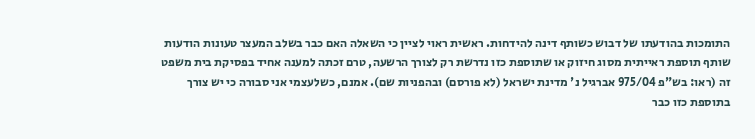התומכות בהודעתו של דבוש כשותף דינה להידחות. ראשית ראוי לציין כי השאלה האם כבר בשלב המעצר טעונות הודעות שותף תוספת ראייתית מסוג חיזוק או שתוספת כזו נדרשת רק לצורך הרשעה, טרם זכתה למענה אחיד בפסיקת בית משפט זה (ראו: בש"פ 975/04 אברגיל נ' מדינת ישראל (לא פורסם) ובהפניות שם). אמנם, כשלעצמי אני סבורה כי יש צורך בתוספת כזו כבר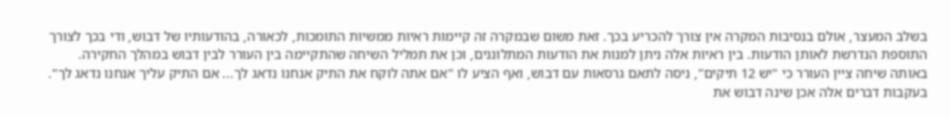בשלב המעצר, אולם בנסיבות המקרה אין צורך להכריע בכך. זאת משום שבמקרה זה קיימות ראיות ממשיות התומכות, לכאורה, בהודעותיו של דבוש, ודי בכך לצורך התוספת הנדרשת לאותן הודעות. בין ראיות אלה ניתן למנות את הודעות המתלוננים, וכן את תמליל השיחה שהתקיימה בין העורר לבין דבוש במהלך החקירה. באותה שיחה ציין העורר כי "יש 12 תיקים", ניסה לתאם גרסאות עם דבוש, ואף הציע לו "אם אתה לוקח את התיק אנחנו נדאג לך... אם התיק עליך אנחנו נדאג לך". בעקבות דברים אלה אכן שינה דבוש את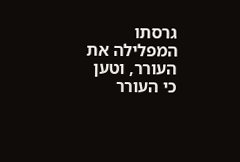גרסתו המפלילה את העורר, וטען כי העורר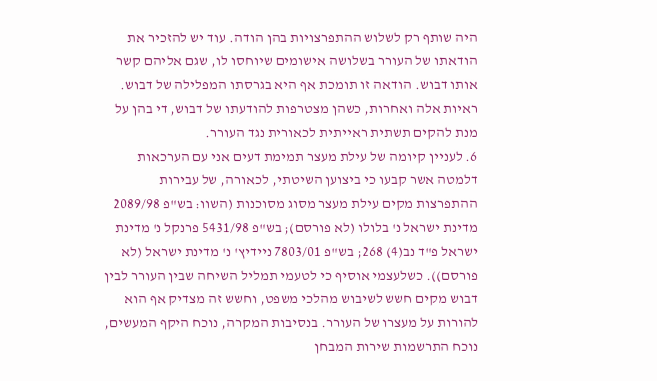היה שותף רק לשלוש ההתפרצויות בהן הודה. עוד יש להזכיר את הודאתו של העורר בשלושה אישומים שיוחסו לו, שגם אליהם קשר אותו דבוש. הודאה זו תומכת אף היא בגרסתו המפלילה של דבוש. ראיות אלה ואחרות, כשהן מצטרפות להודעתו של דבוש, די בהן על מנת להקים תשתית ראייתית לכאורית נגד העורר.
6. לעניין קיומה של עילת מעצר תמימת דעים אני עם הערכאות דלמטה אשר קבעו כי ביצוען השיטתי, לכאורה, של עבירות ההתפרצות מקים עילת מעצר מסוג מסוכנות (השוו: בש"פ 2089/98 מדינת ישראל נ' בלולו (לא פורסם); בש"פ 5431/98 פרנקל נ' מדינת ישראל פ"ד נב(4) 268; בש"פ 7803/01 ניידיץ' נ' מדינת ישראל (לא פורסם)). כשלעצמי אוסיף כי לטעמי תמליל השיחה שבין העורר לבין דבוש מקים חשש לשיבוש מהלכי משפט, וחשש זה מצדיק אף הוא להורות על מעצרו של העורר. בנסיבות המקרה, נוכח היקף המעשים, נוכח התרשמות שירות המבחן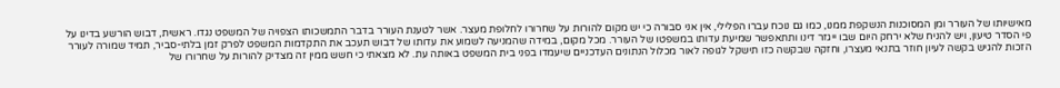מאישיותו של העורר ומן המסוכנות הנשקפת ממנו, כמו גם נוכח עברו הפלילי, אין אני סבורה כי יש מקום להורות על שחרורו לחלופת מעצר. אשר לטענת העורר בדבר התמשכותו הצפויה של המשפט נגדו. ראשית, דבוש הורשע בדינו על פי הסדר טיעון, ויש להניח שלא ירחק היום שבו ייגזר דינו ותתאפשר שמיעת עדותו במשפטו של העורר. מכל מקום, במידה שהמניעה לשמוע את עדותו של דבוש תעכב את התקדמות המשפט לפרק זמן בלתי-סביר, תמיד שמורה לעורר הזכות להגיש בקשה לעיון חוזר בתנאי מעצרו, וחזקה שבקשה כזו תישקל לגופה לאור מכלול הנתונים העדכניים שיעמדו בפני בית המשפט באותה עת. לא מצאתי כי חשש ממין זה מצדיק להורות על שחרורו של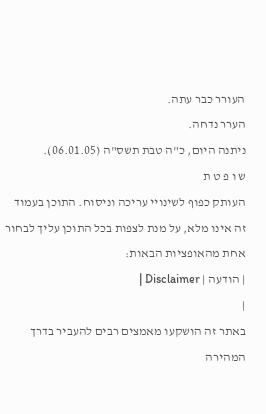העורר כבר עתה.
הערר נדחה.
ניתנה היום, כ"ה טבת תשס"ה (06.01.05).
ש ו פ ט ת
העותק כפוף לשינויי עריכה וניסוח. התוכן בעמוד זה אינו מלא, על מנת לצפות בכל התוכן עליך לבחור אחת מהאופציות הבאות:
| הודעה | Disclaimer |
|
באתר זה הושקעו מאמצים רבים להעביר בדרך המהירה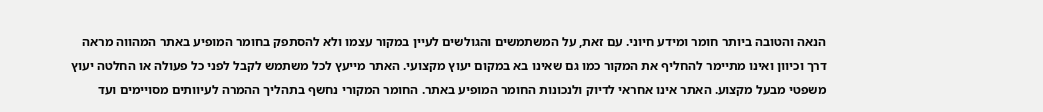הנאה והטובה ביותר חומר ומידע חיוני. עם זאת, על המשתמשים והגולשים לעיין במקור עצמו ולא להסתפק בחומר המופיע באתר המהווה מראה דרך וכיוון ואינו מתיימר להחליף את המקור כמו גם שאינו בא במקום יעוץ מקצועי. האתר מייעץ לכל משתמש לקבל לפני כל פעולה או החלטה יעוץ משפטי מבעל מקצוע. האתר אינו אחראי לדיוק ולנכונות החומר המופיע באתר. החומר המקורי נחשף בתהליך ההמרה לעיוותים מסויימים ועד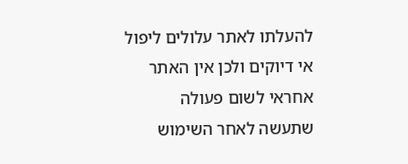להעלתו לאתר עלולים ליפול אי דיוקים ולכן אין האתר אחראי לשום פעולה שתעשה לאחר השימוש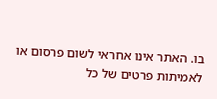בו. האתר אינו אחראי לשום פרסום או לאמיתות פרטים של כל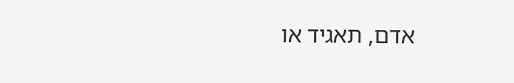אדם, תאגיד או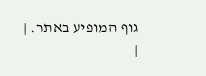גוף המופיע באתר. |
|